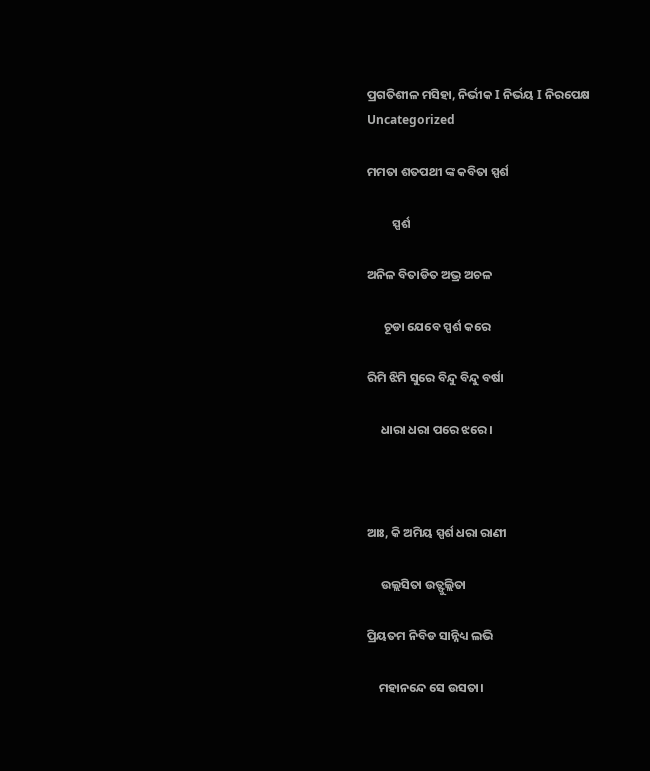ପ୍ରଗତିଶୀଳ ମସିହା, ନିର୍ଭୀକ I ନିର୍ଭୟ I ନିରପେକ୍ଷ
Uncategorized

ମମତା ଶତପଥୀ ଙ୍କ କବିତା ସ୍ପର୍ଶ

         ସ୍ପର୍ଶ

ଅନିଳ ବିତାଡିତ ଅଭ୍ର ଅଚଳ

      ଚୂଡା ଯେବେ ସ୍ପର୍ଶ କରେ

ରିମି ଝିମି ସୁରେ ବିନ୍ଦୁ ବିନ୍ଦୁ ବର୍ଷା

     ଧାରା ଧରା ପରେ ଝରେ।



ଆଃ, କି ଅମିୟ ସ୍ପର୍ଶ ଧରା ରାଣୀ

     ଉଲ୍ଲସିତା ଉତ୍ଫୁଲ୍ଲିତା

ପ୍ରିୟତମ ନିବିଡ ସାନ୍ନିଧ୍ୟ ଲଭି

    ମହାନନ୍ଦେ ସେ ଉସତା।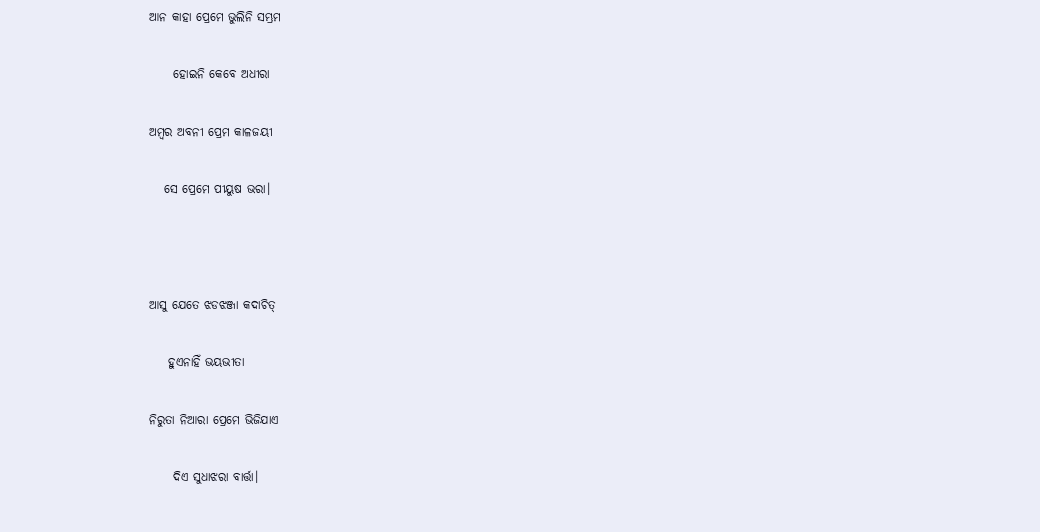ଆନ କାହା ପ୍ରେମେ ଭୁଲିନି ସମ୍ଭ୍ରମ

     ହୋଇନି କେବେ ଅଧୀରା

ଅମ୍ବର ଅବନୀ ପ୍ରେମ କାଳଜୟୀ

   ସେ ପ୍ରେମେ ପୀୟୁଷ ଭରା।



ଆସୁ ଯେତେ ଝଡଝଞ୍ଜା କଦାଚିତ୍

    ହୁଏନାହିଁ ଭୟଭୀତା

ନିରୁତା ନିଆରା ପ୍ରେମେ ଭିଜିଯାଏ

     ଦିଏ ସୁଧାଝରା ବାର୍ତ୍ତା।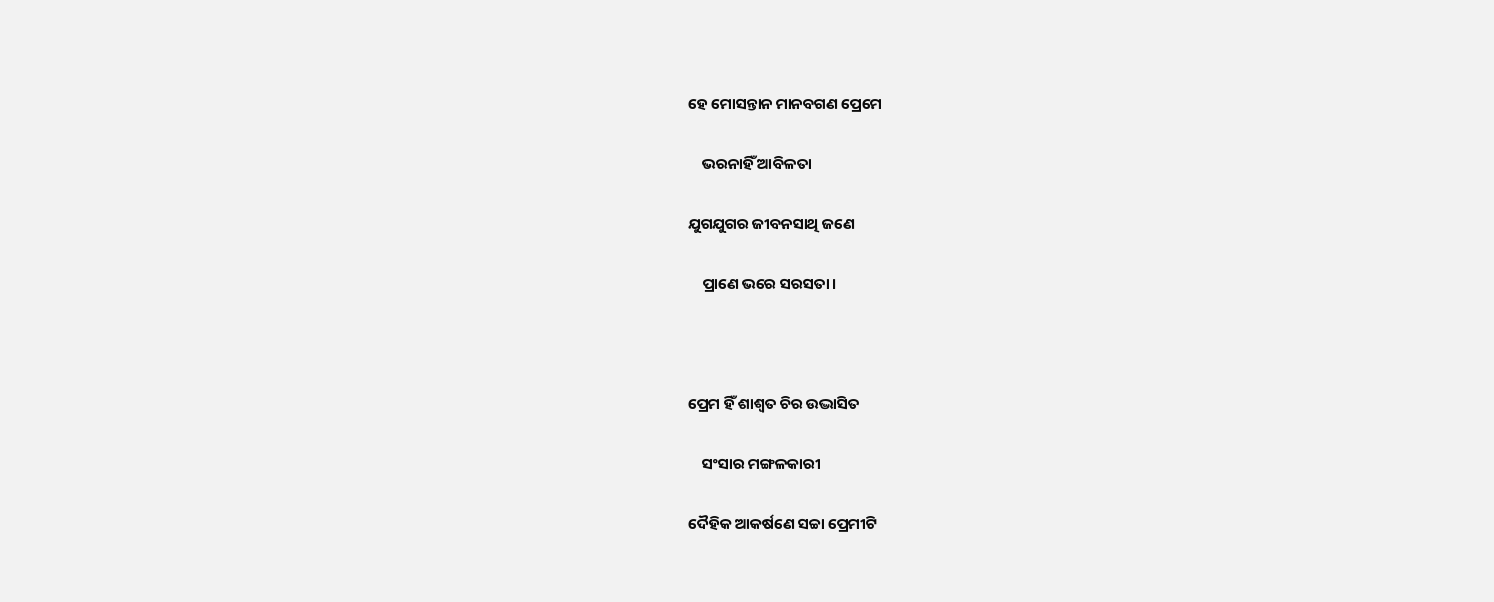ହେ ମୋସନ୍ତାନ ମାନବଗଣ ପ୍ରେମେ

    ଭରନାହିଁ ଆବିଳତା

ଯୁଗଯୁଗର ଜୀବନସାଥି ଜଣେ

    ପ୍ରାଣେ ଭରେ ସରସତା।



ପ୍ରେମ ହିଁ ଶାଶ୍ୱତ ଚିର ଉଦ୍ଭାସିତ

    ସଂସାର ମଙ୍ଗଳକାରୀ

ଦୈହିକ ଆକର୍ଷଣେ ସଚ୍ଚା ପ୍ରେମୀଟି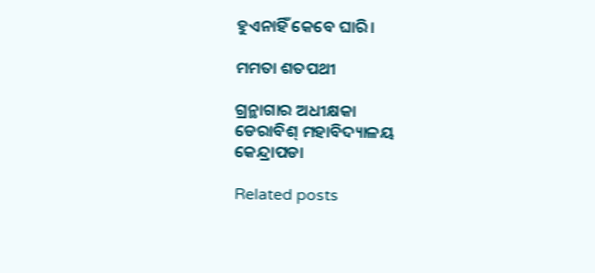ହୁଏନାହିଁ କେବେ ଘାରି।

ମମତା ଶତପଥୀ

ଗ୍ରନ୍ଥାଗାର ଅଧୀକ୍ଷକା
ଡେରାବିଶ୍ ମହାବିଦ୍ୟାଳୟ
କେନ୍ଦ୍ରାପଡା

Related posts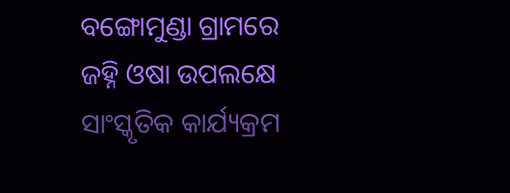ବଙ୍ଗୋମୁଣ୍ଡା ଗ୍ରାମରେ ଜହ୍ନି ଓଷା ଉପଲକ୍ଷେ ସାଂସ୍କୃତିକ କାର୍ଯ୍ୟକ୍ରମ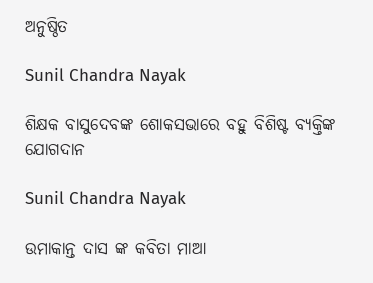ଅନୁଷ୍ଠିତ

Sunil Chandra Nayak

ଶିକ୍ଷକ ବାସୁଦେବଙ୍କ ଶୋକସଭାରେ ବହୁ ବିଶିଷ୍ଟ ବ୍ୟକ୍ତିଙ୍କ ଯୋଗଦାନ

Sunil Chandra Nayak

ଉମାକାନ୍ତ ଦାସ ଙ୍କ କବିତା ମାଆ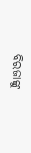ବିରଜାଙ୍କୁ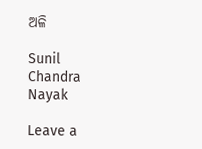ଅଳି

Sunil Chandra Nayak

Leave a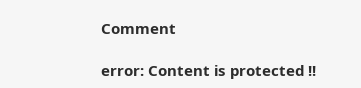Comment

error: Content is protected !!